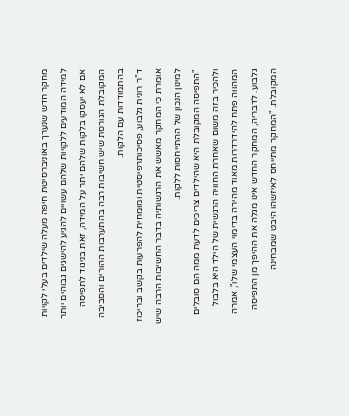מחקר חדש שנערך באוניברסיטת חיפה מעלה שילדים בעלי לקויות למידה המודעים ללקויות שלהם עשויים להגיע להישגים גבוהים יותר אם לא יעסקו בלקות שלהם יתר על המידה, זאת בניגוד לתפיסה המקובלת הגורסת שיש חשיבות רבה בהתערבות ההורים והסביבה בהתמודדות עם הלקות.
ד"ר רונית גלבוע, פסיכותרפיסטית ומומחית להפרעות בקשב ובריכוז אומרת כי המחקר מאשש את הרגשותיה בדבר החשיבות הרבה שיש למינון הנכון של ההתייחסות ללקות.
"התפיסה המקובלת היא שהילדים צריכים לדעת ממה הם סובלים ולהכיר בזה משום שאחרת החוויה הרגשית של הילד היא בלבול המהווה פתח להידרדרות מאוד מהירה בדימוי העצמי שלו", אמרה גלבוע. לדבריה, המחקר החדש אינו מגלה את ההיפך מן התפיסה המקובלת. "המחקר מתייחס לאיזשהו היבט שמבחינה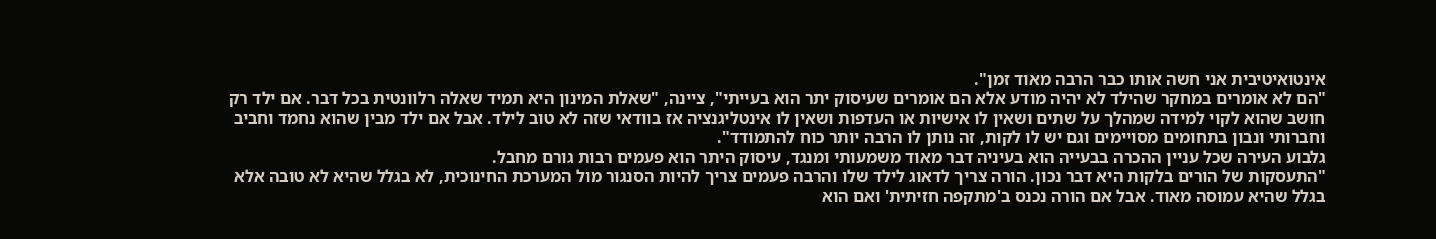אינטואיטיבית אני חשה אותו כבר הרבה מאוד זמן".
"הם לא אומרים במחקר שהילד לא יהיה מודע אלא הם אומרים שעיסוק יתר הוא בעייתי", ציינה, "שאלת המינון היא תמיד שאלה רלוונטית בכל דבר. אם ילד רק חושב שהוא לקוי למידה שמהלך על שתים ושאין לו אישיות או העדפות ושאין לו אינטליגנציה אז בוודאי שזה לא טוב לילד. אבל אם ילד מבין שהוא נחמד וחביב וחברותי ונבון בתחומים מסויימים וגם יש לו לקות, זה נותן לו הרבה יותר כוח להתמודד".
גלבוע העירה שכל עניין ההכרה בבעייה הוא בעיניה דבר מאוד משמעותי ומנגד, עיסוק היתר הוא פעמים רבות גורם מחבל.
"התעסקות של הורים בלקות היא דבר נכון. הורה צריך לדאוג לילד שלו והרבה פעמים צריך להיות הסנגור מול המערכת החינוכית, לא בגלל שהיא לא טובה אלא בגלל שהיא עמוסה מאוד. אבל אם הורה נכנס ב'מתקפה חזיתית' ואם הוא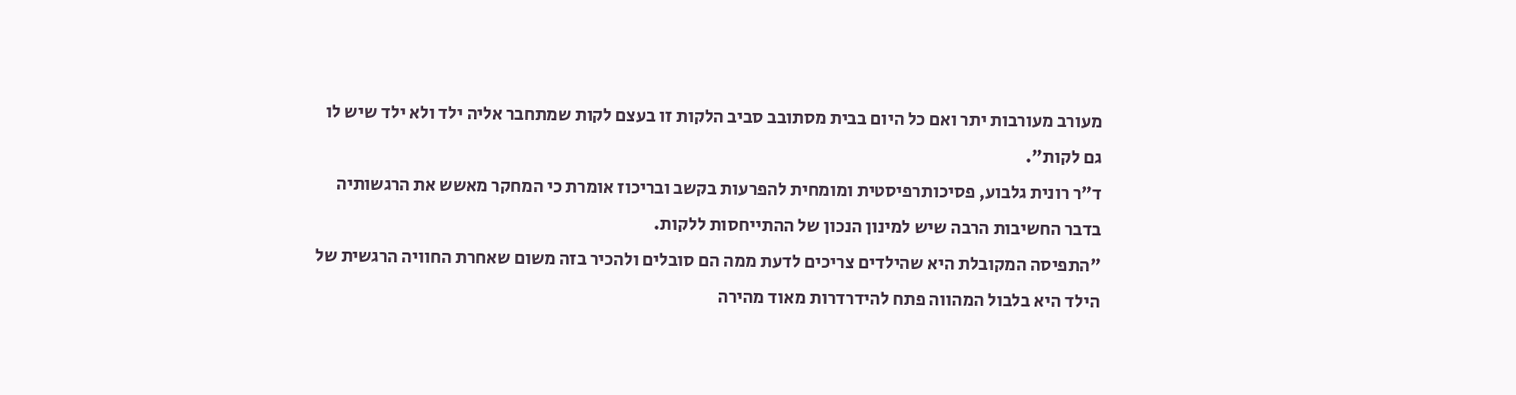מעורב מעורבות יתר ואם כל היום בבית מסתובב סביב הלקות זו בעצם לקות שמתחבר אליה ילד ולא ילד שיש לו גם לקות".
ד"ר רונית גלבוע, פסיכותרפיסטית ומומחית להפרעות בקשב ובריכוז אומרת כי המחקר מאשש את הרגשותיה בדבר החשיבות הרבה שיש למינון הנכון של ההתייחסות ללקות.
"התפיסה המקובלת היא שהילדים צריכים לדעת ממה הם סובלים ולהכיר בזה משום שאחרת החוויה הרגשית של הילד היא בלבול המהווה פתח להידרדרות מאוד מהירה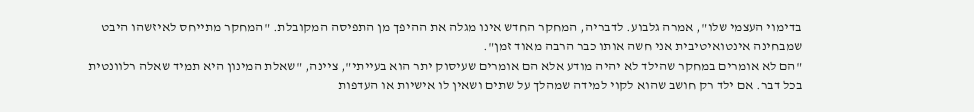בדימוי העצמי שלו", אמרה גלבוע. לדבריה, המחקר החדש אינו מגלה את ההיפך מן התפיסה המקובלת. "המחקר מתייחס לאיזשהו היבט שמבחינה אינטואיטיבית אני חשה אותו כבר הרבה מאוד זמן".
"הם לא אומרים במחקר שהילד לא יהיה מודע אלא הם אומרים שעיסוק יתר הוא בעייתי", ציינה, "שאלת המינון היא תמיד שאלה רלוונטית בכל דבר. אם ילד רק חושב שהוא לקוי למידה שמהלך על שתים ושאין לו אישיות או העדפות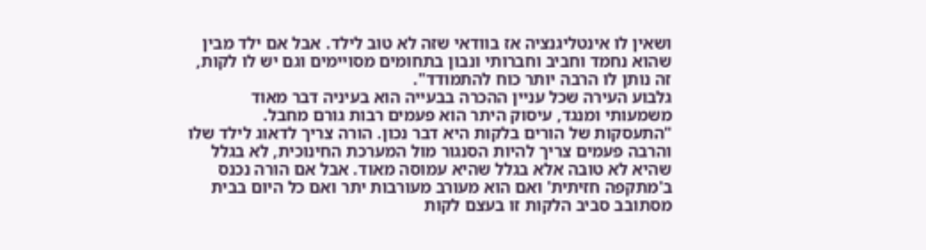ושאין לו אינטליגנציה אז בוודאי שזה לא טוב לילד. אבל אם ילד מבין שהוא נחמד וחביב וחברותי ונבון בתחומים מסויימים וגם יש לו לקות, זה נותן לו הרבה יותר כוח להתמודד".
גלבוע העירה שכל עניין ההכרה בבעייה הוא בעיניה דבר מאוד משמעותי ומנגד, עיסוק היתר הוא פעמים רבות גורם מחבל.
"התעסקות של הורים בלקות היא דבר נכון. הורה צריך לדאוג לילד שלו והרבה פעמים צריך להיות הסנגור מול המערכת החינוכית, לא בגלל שהיא לא טובה אלא בגלל שהיא עמוסה מאוד. אבל אם הורה נכנס ב'מתקפה חזיתית' ואם הוא מעורב מעורבות יתר ואם כל היום בבית מסתובב סביב הלקות זו בעצם לקות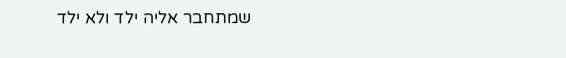שמתחבר אליה ילד ולא ילד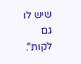שיש לו גם לקות".